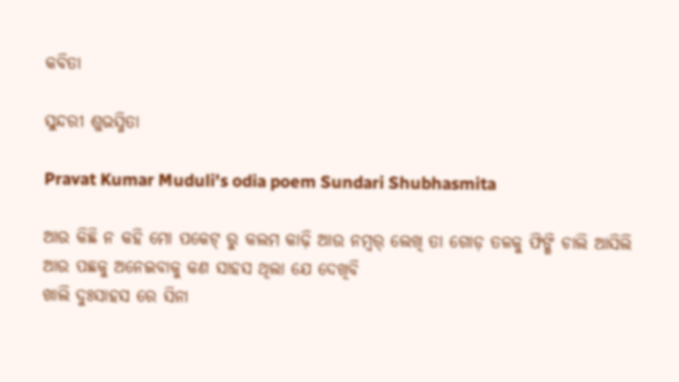କବିତା

ସୁନ୍ଦରୀ ଶୁଭସ୍ମିତା

Pravat Kumar Muduli's odia poem Sundari Shubhasmita

ଆଉ କିଛି ନ କହି ମୋ ପକେଟ୍ ରୁ କଲମ କାଢ଼ି ଆଉ ନମ୍ବର୍ ଲେଖି ତା ଗୋଡ଼ ତଳକୁ ଫିଙ୍ଗି ଚାଲି ଆସିଲି
ଆଉ ପଛକୁ ଅନେଇବାକୁ କଣ ସାହସ ଥିଲା ଯେ ଦେଖିବି
ଖାଲି ଦୁଃସାହସ ରେ ସିନା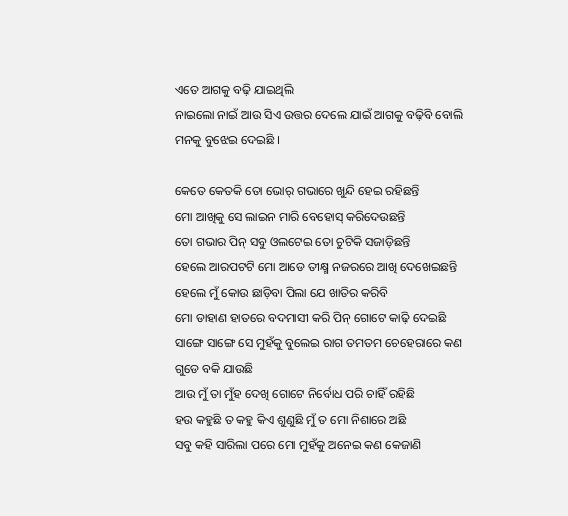ଏତେ ଆଗକୁ ବଢ଼ି ଯାଇଥିଲି
ନାଇଲୋ ନାଇଁ ଆଉ ସିଏ ଉତ୍ତର ଦେଲେ ଯାଇଁ ଆଗକୁ ବଢ଼ିବି ବୋଲି ମନକୁ ବୁଝେଇ ଦେଇଛି ।

କେତେ କେତକି ତୋ ଭୋର୍ ଗଭାରେ ଖୁନ୍ଦି ହେଇ ରହିଛନ୍ତି
ମୋ ଆଖିକୁ ସେ ଲାଇନ ମାରି ବେହୋସ୍ କରିଦେଉଛନ୍ତି
ତୋ ଗଭାର ପିନ୍ ସବୁ ଓଲଟେଇ ତୋ ଚୁଟିକି ସଜାଡ଼ିଛନ୍ତି
ହେଲେ ଆରପଟଟି ମୋ ଆଡେ ତୀକ୍ଷ୍ମ ନଜରରେ ଆଖି ଦେଖେଇଛନ୍ତି
ହେଲେ ମୁଁ କୋଉ ଛାଡ଼ିବା ପିଲା ଯେ ଖାତିର କରିବି
ମୋ ଡାହାଣ ହାତରେ ବଦମାସୀ କରି ପିନ୍ ଗୋଟେ କାଢ଼ି ଦେଇଛି
ସାଙ୍ଗେ ସାଙ୍ଗେ ସେ ମୁହଁକୁ ବୁଲେଇ ରାଗ ତମତମ ଚେହେରାରେ କଣ ଗୁଡେ ବକି ଯାଉଛି
ଆଉ ମୁଁ ତା ମୁଁହ ଦେଖି ଗୋଟେ ନିର୍ବୋଧ ପରି ଚାହିଁ ରହିଛି
ହଉ କହୁଛି ତ କହୁ କିଏ ଶୁଣୁଛି ମୁଁ ତ ମୋ ନିଶାରେ ଅଛି
ସବୁ କହି ସାରିଲା ପରେ ମୋ ମୁହଁକୁ ଅନେଇ କଣ କେଜାଣି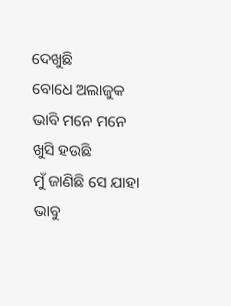ଦେଖୁଛି
ବୋଧେ ଅଲାଜୁକ ଭାବି ମନେ ମନେ ଖୁସି ହଉଛି
ମୁଁ ଜାଣିଛି ସେ ଯାହା ଭାବୁ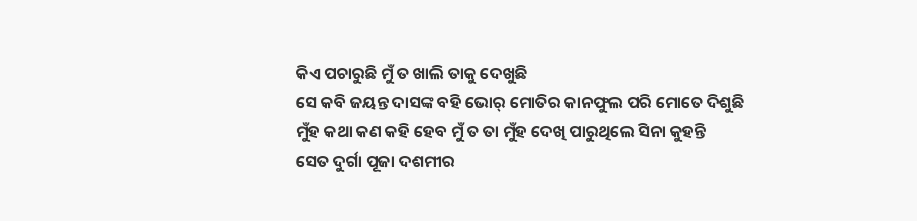କିଏ ପଚାରୁଛି ମୁଁ ତ ଖାଲି ତାକୁ ଦେଖୁଛି
ସେ କବି ଜୟନ୍ତ ଦାସଙ୍କ ବହି ଭୋର୍ ମୋତିର କାନଫୁଲ ପରି ମୋତେ ଦିଶୁଛି
ମୁଁହ କଥା କଣ କହି ହେବ ମୁଁ ତ ତା ମୁଁହ ଦେଖି ପାରୁଥିଲେ ସିନା କୁହନ୍ତି
ସେତ ଦୁର୍ଗା ପୂଜା ଦଶମୀର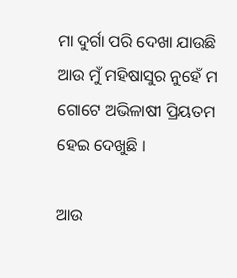ମା ଦୁର୍ଗା ପରି ଦେଖା ଯାଉଛି
ଆଉ ମୁଁ ମହିଷାସୁର ନୁହେଁ ମ ଗୋଟେ ଅଭିଳାଷୀ ପ୍ରିୟତମ ହେଇ ଦେଖୁଛି ।

ଆଉ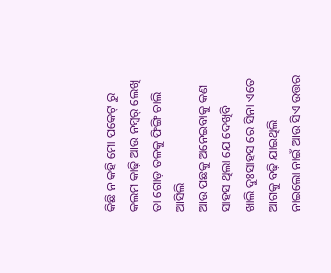କିଛି ନ କହି ମୋ ପକେଟ୍ ରୁ କଲମ କାଢ଼ି ଆଉ ନମ୍ବର୍ ଲେଖି ତା ଗୋଡ଼ ତଳକୁ ଫିଙ୍ଗି ଚାଲି ଆସିଲି
ଆଉ ପଛକୁ ଅନେଇବାକୁ କଣ ସାହସ ଥିଲା ଯେ ଦେଖିବି
ଖାଲି ଦୁଃସାହସ ରେ ସିନା ଏତେ ଆଗକୁ ବଢ଼ି ଯାଇଥିଲି
ନାଇଲୋ ନାଇଁ ଆଉ ସିଏ ଉତ୍ତର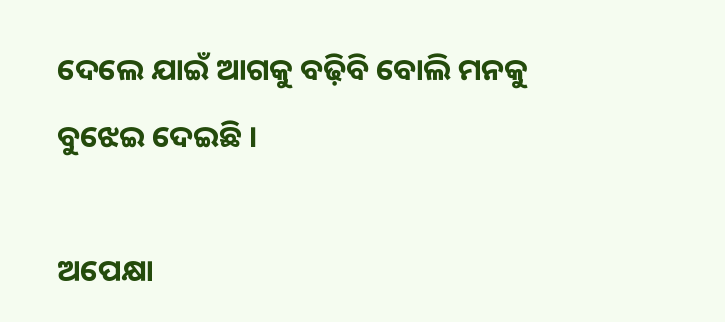ଦେଲେ ଯାଇଁ ଆଗକୁ ବଢ଼ିବି ବୋଲି ମନକୁ ବୁଝେଇ ଦେଇଛି ।

ଅପେକ୍ଷା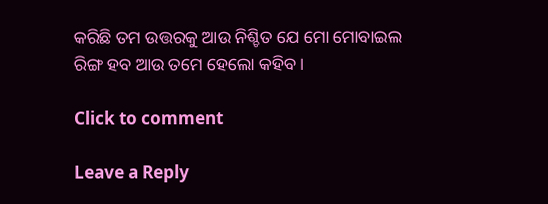କରିଛି ତମ ଉତ୍ତରକୁ ଆଉ ନିଶ୍ଚିତ ଯେ ମୋ ମୋବାଇଲ ରିଙ୍ଗ ହବ ଆଉ ତମେ ହେଲୋ କହିବ ।

Click to comment

Leave a Reply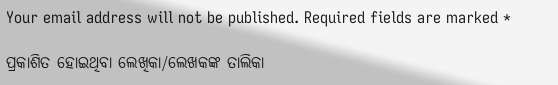Your email address will not be published. Required fields are marked *

ପ୍ରକାଶିତ ହୋଇଥିବା ଲେଖିକା/ଲେଖକଙ୍କ ତାଲିକା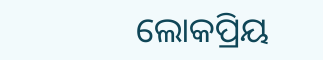ଲୋକପ୍ରିୟ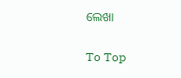ଲେଖା

To Top